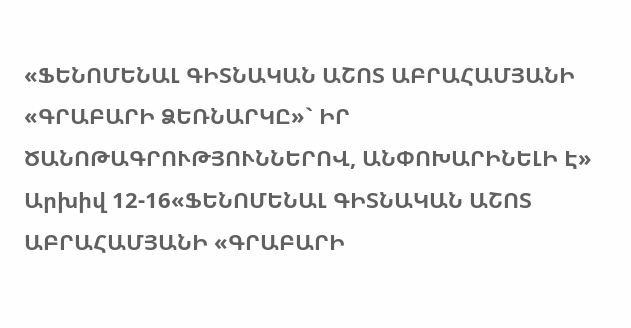«ՖԵՆՈՄԵՆԱԼ ԳԻՏՆԱԿԱՆ ԱՇՈՏ ԱԲՐԱՀԱՄՅԱՆԻ «ԳՐԱԲԱՐԻ ՁԵՌՆԱՐԿԸ»` ԻՐ ԾԱՆՈԹԱԳՐՈՒԹՅՈՒՆՆԵՐՈՎ, ԱՆՓՈԽԱՐԻՆԵԼԻ Է»
Արխիվ 12-16«ՖԵՆՈՄԵՆԱԼ ԳԻՏՆԱԿԱՆ ԱՇՈՏ ԱԲՐԱՀԱՄՅԱՆԻ «ԳՐԱԲԱՐԻ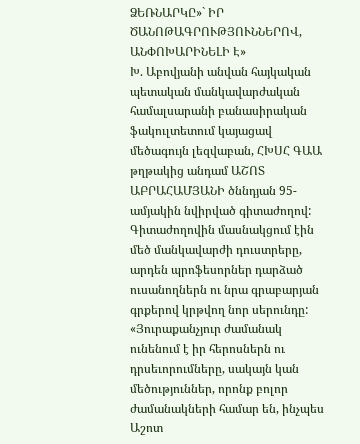ՁԵՌՆԱՐԿԸ»` ԻՐ ԾԱՆՈԹԱԳՐՈՒԹՅՈՒՆՆԵՐՈՎ, ԱՆՓՈԽԱՐԻՆԵԼԻ Է»
Խ. Աբովյանի անվան հայկական պետական մանկավարժական համալսարանի բանասիրական ֆակուլտետում կայացավ մեծագույն լեզվաբան, ՀԽՍՀ ԳԱԱ թղթակից անդամ ԱՇՈՏ ԱԲՐԱՀԱՄՅԱՆԻ ծննդյան 95-ամյակին նվիրված գիտաժողով: Գիտաժողովին մասնակցում էին մեծ մանկավարժի դուստրերը, արդեն պրոֆեսորներ դարձած ուսանողներն ու նրա գրաբարյան գրքերով կրթվող նոր սերունդը:
«Յուրաքանչյուր ժամանակ ունենում է իր հերոսներն ու դրսեւորումները, սակայն կան մեծություններ, որոնք բոլոր ժամանակների համար են, ինչպես Աշոտ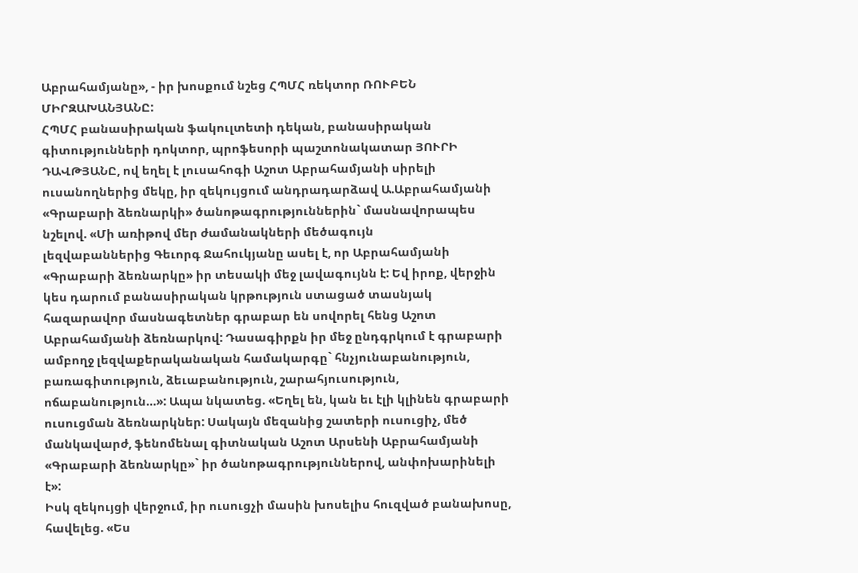Աբրահամյանը», - իր խոսքում նշեց ՀՊՄՀ ռեկտոր ՌՈՒԲԵՆ ՄԻՐԶԱԽԱՆՅԱՆԸ:
ՀՊՄՀ բանասիրական ֆակուլտետի դեկան, բանասիրական գիտությունների դոկտոր, պրոֆեսորի պաշտոնակատար ՅՈՒՐԻ ԴԱՎԹՅԱՆԸ, ով եղել է լուսահոգի Աշոտ Աբրահամյանի սիրելի ուսանողներից մեկը, իր զեկույցում անդրադարձավ Ա.Աբրահամյանի «Գրաբարի ձեռնարկի» ծանոթագրություններին` մասնավորապես նշելով. «Մի առիթով մեր ժամանակների մեծագույն
լեզվաբաններից Գեւորգ Ջահուկյանը ասել է, որ Աբրահամյանի «Գրաբարի ձեռնարկը» իր տեսակի մեջ լավագույնն է: Եվ իրոք, վերջին կես դարում բանասիրական կրթություն ստացած տասնյակ հազարավոր մասնագետներ գրաբար են սովորել հենց Աշոտ Աբրահամյանի ձեռնարկով: Դասագիրքն իր մեջ ընդգրկում է գրաբարի ամբողջ լեզվաքերականական համակարգը` հնչյունաբանություն, բառագիտություն, ձեւաբանություն, շարահյուսություն, ոճաբանություն…»: Ապա նկատեց. «Եղել են, կան եւ էլի կլինեն գրաբարի ուսուցման ձեռնարկներ: Սակայն մեզանից շատերի ուսուցիչ, մեծ մանկավարժ, ֆենոմենալ գիտնական Աշոտ Արսենի Աբրահամյանի «Գրաբարի ձեռնարկը»` իր ծանոթագրություններով, անփոխարինելի է»:
Իսկ զեկույցի վերջում, իր ուսուցչի մասին խոսելիս հուզված բանախոսը, հավելեց. «Ես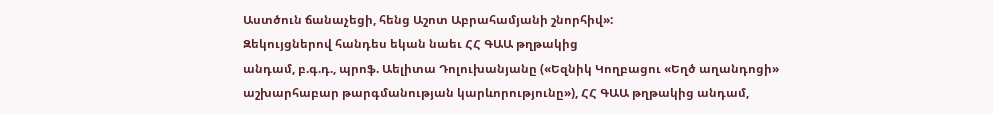Աստծուն ճանաչեցի, հենց Աշոտ Աբրահամյանի շնորհիվ»:
Զեկույցներով հանդես եկան նաեւ ՀՀ ԳԱԱ թղթակից
անդամ, բ.գ.դ., պրոֆ. Աելիտա Դոլուխանյանը («Եզնիկ Կողբացու «Եղծ աղանդոցի» աշխարհաբար թարգմանության կարևորությունը»), ՀՀ ԳԱԱ թղթակից անդամ,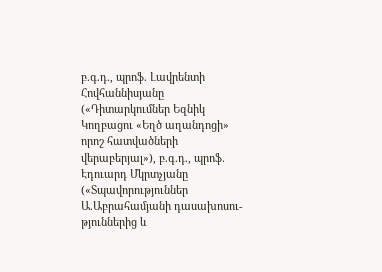բ.գ.դ., պրոֆ. Լավրենտի Հովհաննիսյանը («Դիտարկումներ Եզնիկ Կողբացու «Եղծ աղանդոցի» որոշ հատվածների վերաբերյալ»), բ.գ.դ., պրոֆ. Էդուարդ Մկրտչյանը («Տպավորություններ Ա.Աբրահամյանի դասախոսու-թյուններից և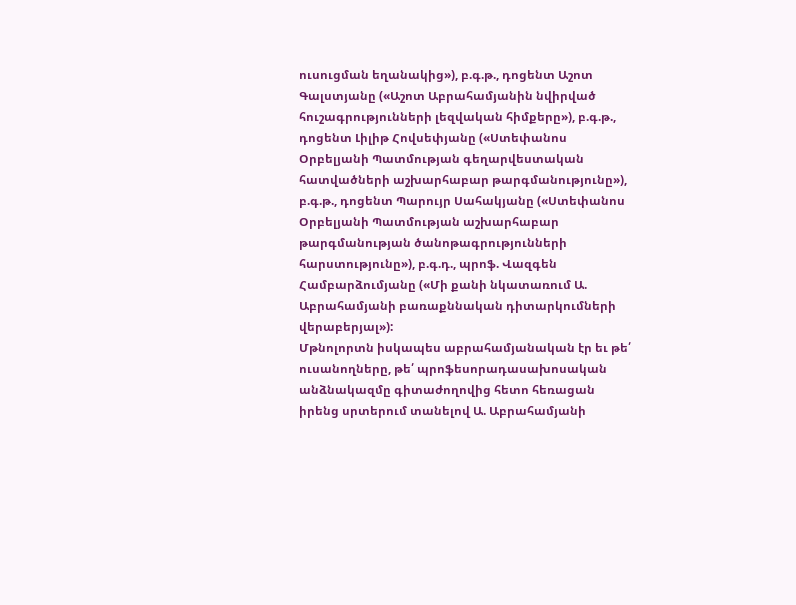ուսուցման եղանակից»), բ.գ.թ., դոցենտ Աշոտ Գալստյանը («Աշոտ Աբրահամյանին նվիրված հուշագրությունների լեզվական հիմքերը»), բ.գ.թ., դոցենտ Լիլիթ Հովսեփյանը («Ստեփանոս Օրբելյանի Պատմության գեղարվեստական հատվածների աշխարհաբար թարգմանությունը»), բ.գ.թ., դոցենտ Պարույր Սահակյանը («Ստեփանոս Օրբելյանի Պատմության աշխարհաբար թարգմանության ծանոթագրությունների հարստությունը»), բ.գ.դ., պրոֆ. Վազգեն Համբարձումյանը («Մի քանի նկատառում Ա. Աբրահամյանի բառաքննական դիտարկումների վերաբերյալ»):
Մթնոլորտն իսկապես աբրահամյանական էր եւ թե՛ ուսանողները, թե՛ պրոֆեսորադասախոսական անձնակազմը գիտաժողովից հետո հեռացան իրենց սրտերում տանելով Ա. Աբրահամյանի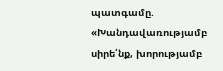պատգամը. «Խանդավառությամբ սիրե՛նք, խորությամբ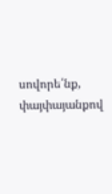սովորե՛նք, փայփայանքով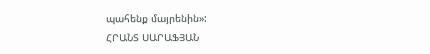պահենք մայրենին»:
ՀՐԱՆՏ ՍԱՐԱՖՅԱՆ